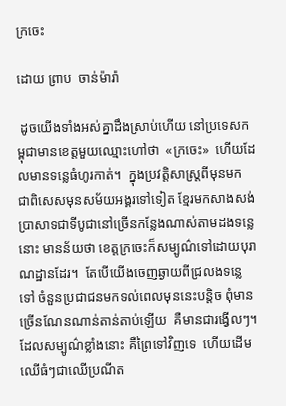ក្រចេះ

ដោយ ព្រាប  ចាន់ម៉ារ៉ា

 ដូចយើងទាំងអស់គ្នាដឹងស្រាប់ហើយ នៅប្រទេសកម្ពុជាមានខេត្តមួយឈ្មោះហៅថា  «ក្រចេះ»  ហើយដែលមានទន្លេធំហូរកាត់។  ក្នុងប្រវត្តិសាស្ត្រពីមុនមក ជាពិសេសមុនសម័យអង្គរទៅទៀត ខ្មែរមកសាងសង់ប្រាសាទជាទីបូជានៅច្រើនកន្លែងណាស់តាមដងទន្លេនោះ មានន័យថា ខេត្តក្រចេះក៏សម្បូណ៌ទៅដោយបុរាណដ្ឋានដែរ។  តែបើយើងចេញឆ្ងាយពីជ្រលងទន្លេទៅ ចំនួនប្រជាជនមកទល់ពេលមុននេះបន្តិច ពុំមានច្រើនណែនណាន់តាន់តាប់ឡើយ  គឺមានជារង្វើលៗ។  ដែលសម្បូណ៌ខ្លាំងនោះ គឺព្រៃទៅវិញទេ  ហើយដើមឈើធំៗជាឈើប្រណីត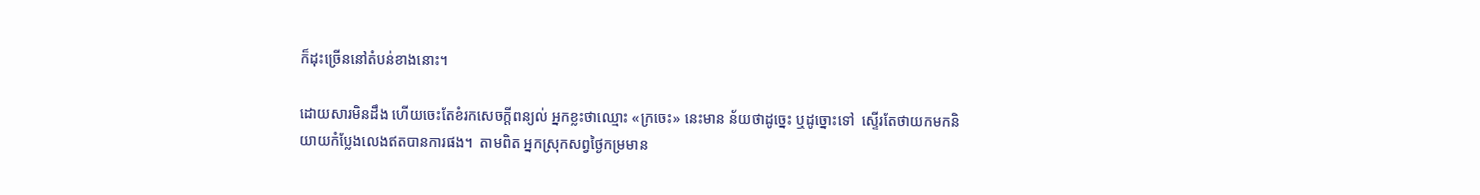ក៏ដុះច្រើននៅតំបន់ខាងនោះ។

ដោយសារមិនដឹង ហើយចេះតែខំរកសេចក្តីពន្យល់ អ្នកខ្លះថាឈ្មោះ «ក្រចេះ» នេះមាន ន័យថាដូច្នេះ ឬដូច្នោះទៅ  ស្ទើរតែថាយកមកនិយាយកំប្លែងលេងឥតបានការផង។  តាមពិត អ្នកស្រុកសព្វថ្ងៃកម្រមាន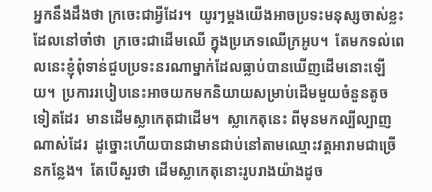អ្នកនឹងដឹងថា ក្រចេះជាអ្វីដែរ។  យូរៗម្តងយើងអាចប្រទះមនុស្សចាស់ខ្លះដែលនៅចាំថា  ក្រចេះជាដើមឈើ ក្នុងប្រភេទឈើក្រអូប។  តែមកទល់ពេលនេះខ្ញុំពុំទាន់ជួបប្រទះនរណាម្នាក់ដែលធ្លាប់បានឃើញដើមនោះឡើយ។  ប្រការរបៀបនេះអាចយកមកនិយាយសម្រាប់ដើមមួយចំនួនតូចទៀតដែរ  មានដើមស្លាកេតុជាដើម។  ស្លាកេតុនេះ ពីមុនមកល្បីល្បាញណាស់ដែរ  ដូច្នោះហើយបានជាមានជាប់នៅតាមឈ្មោះវត្តអារាមជាច្រើនកន្លែង។  តែបើសួរថា ដើមស្លាកេតុនោះរូបរាងយ៉ាងដូច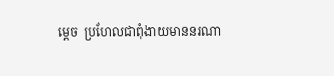ម្តេច  ប្រហែលជាពុំងាយមាននរណា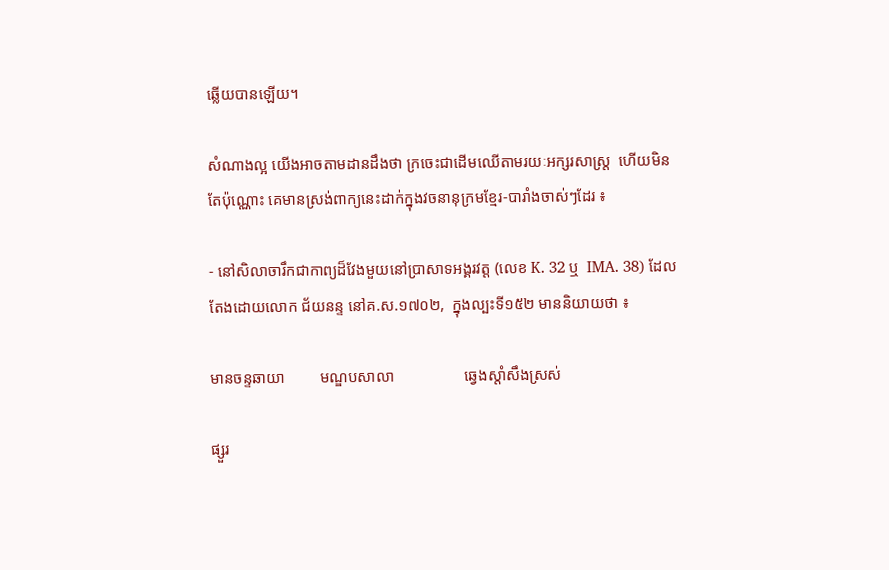ឆ្លើយបានឡើយ។

សំណាងល្អ យើងអាចតាមដានដឹងថា ក្រចេះជាដើមឈើតាមរយៈអក្សរសាស្ត្រ  ហើយមិនតែប៉ុណ្ណោះ គេមានស្រង់ពាក្យនេះដាក់ក្នុងវចនានុក្រមខ្មែរ-បារាំងចាស់ៗដែរ ៖

- នៅសិលាចារឹកជាកាព្យដ៏វែងមួយនៅប្រាសាទអង្គរវត្ត (លេខ K. 32 ឬ  IMA. 38) ដែល តែងដោយលោក ជ័យនន្ទ នៅគ.ស.១៧០២,  ក្នុងល្បះទី១៥២ មាននិយាយថា ៖

មានចន្ទឆាយា         មណ្ឌបសាលា                  ឆ្វេងស្តាំសឹងស្រស់

ផ្សួរ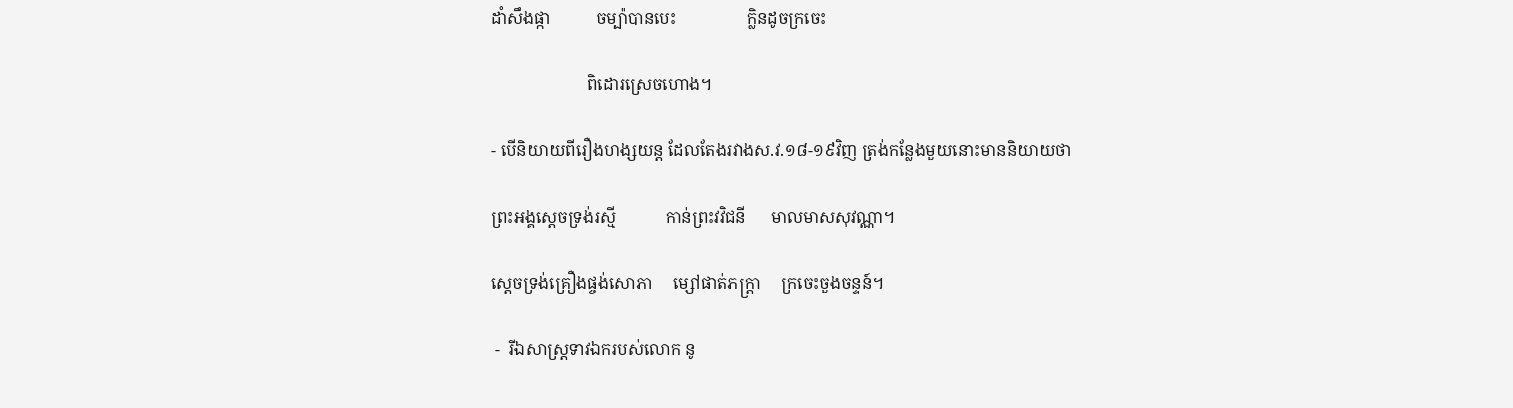ដាំសឹងផ្កា           ចម្ប៉ាបានបេះ                 ក្លិនដូចក្រចេះ

                       ពិដោរស្រេចហោង។

- បើនិយាយពីរឿងហង្សយន្ត ដែលតែងរវាងស.វ.១៨-១៩វិញ ត្រង់កន្លែងមួយនោះមាននិយាយថា

ព្រះអង្គស្តេចទ្រង់រស្មី            កាន់ព្រះវវិជនី      មាលមាសសុវណ្ណា។

ស្តេចទ្រង់គ្រឿងផ្ចង់សោភា     ម្សៅផាត់ភក្ត្រា     ក្រចេះចួងចន្ទន៍។

 -  រីឯសាស្ត្រទាវឯករបស់លោក នូ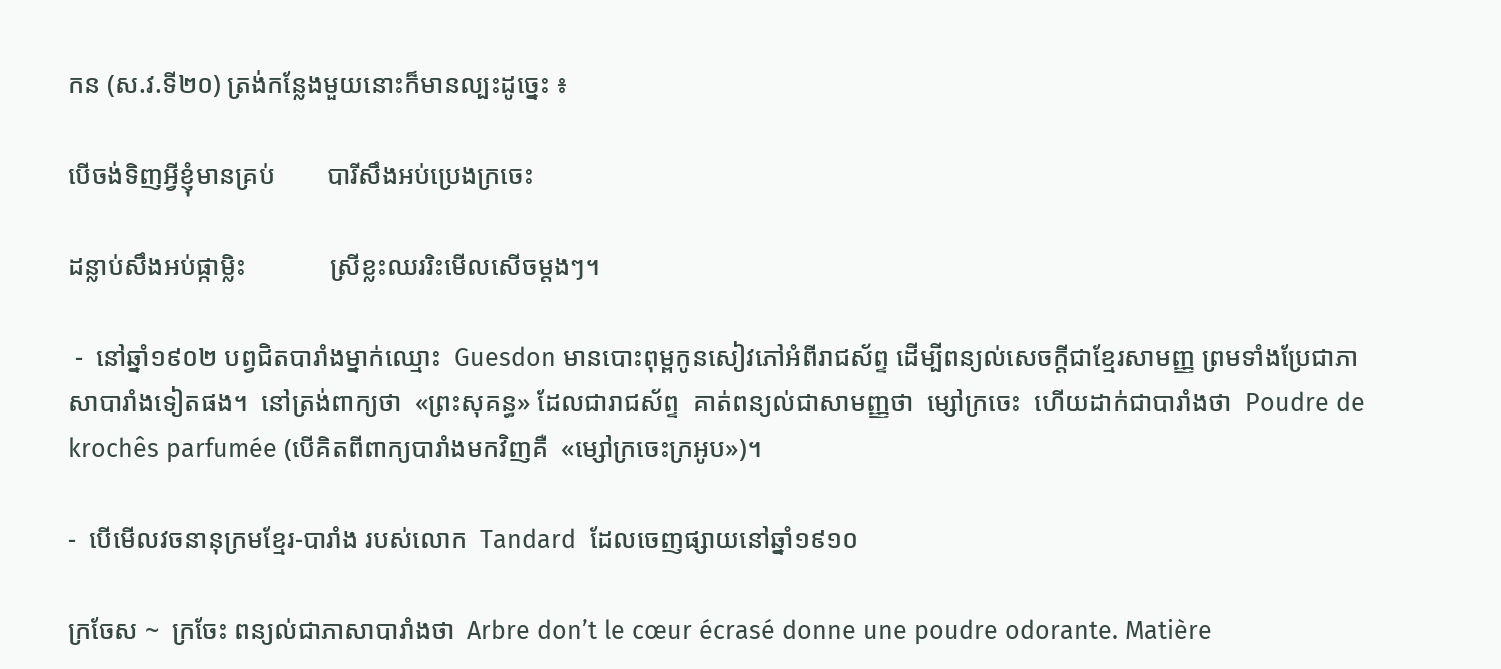កន (ស.វ.ទី២០) ត្រង់កន្លែងមួយនោះក៏មានល្បះដូច្នេះ ៖

បើចង់ទិញអ្វីខ្ញុំមានគ្រប់        បារីសឹងអប់ប្រេងក្រចេះ

ដន្លាប់សឹងអប់ផ្កាម្លិះ             ស្រីខ្លះឈររិះមើលសើចម្តងៗ។

 -  នៅឆ្នាំ១៩០២ បព្វជិតបារាំងម្នាក់ឈ្មោះ  Guesdon មានបោះពុម្ពកូនសៀវភៅអំពីរាជស័ព្ទ ដើម្បីពន្យល់សេចក្តីជាខ្មែរសាមញ្ញ ព្រមទាំងប្រែជាភាសាបារាំងទៀតផង។  នៅត្រង់ពាក្យថា  «ព្រះសុគន្ធ» ដែលជារាជស័ព្ទ  គាត់ពន្យល់ជាសាមញ្ញថា  ម្សៅក្រចេះ  ហើយដាក់ជាបារាំងថា  Poudre de krochês parfumée (បើគិតពីពាក្យបារាំងមកវិញគឺ  «ម្សៅក្រចេះក្រអូប»)។

-  បើមើលវចនានុក្រមខ្មែរ-បារាំង របស់លោក  Tandard  ដែលចេញផ្សាយនៅឆ្នាំ១៩១០

ក្រចែស ~  ក្រចែះ ពន្យល់ជាភាសាបារាំងថា  Arbre don’t le cœur écrasé donne une poudre odorante. Matière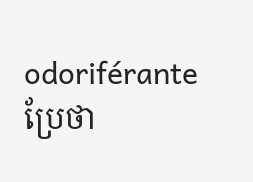odoriférante  ប្រែថា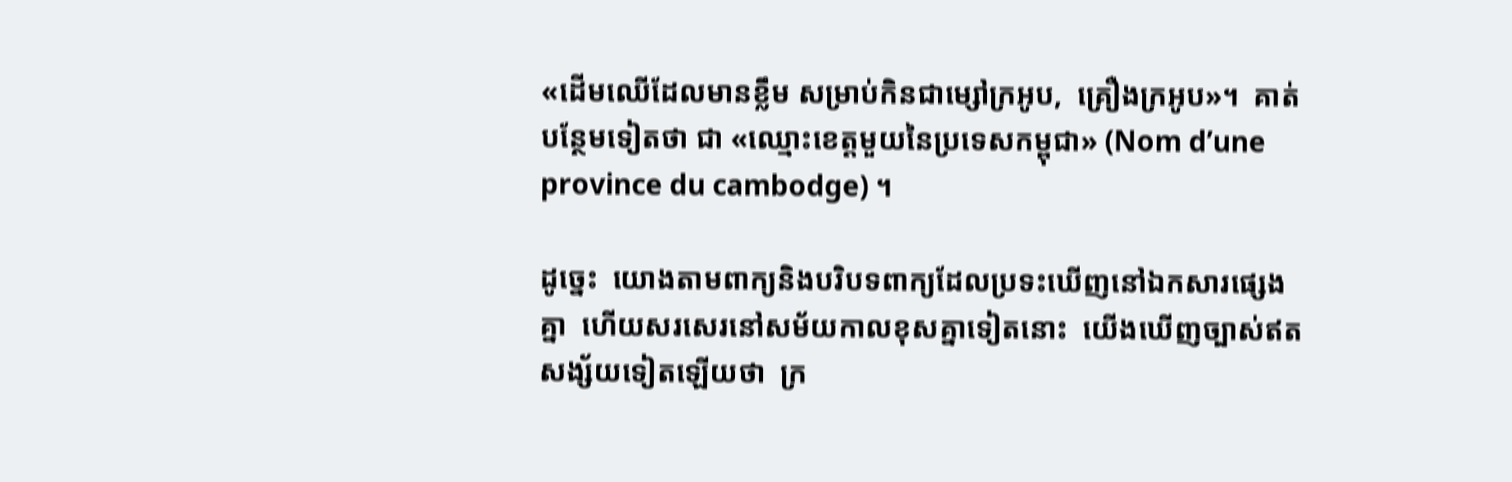«ដើមឈើដែលមានខ្លឹម សម្រាប់កិនជាម្សៅក្រអូប,  គ្រឿងក្រអូប»។  គាត់បន្ថែមទៀតថា ជា «ឈ្មោះខេត្តមួយនៃប្រទេសកម្ពុជា» (Nom d’une province du cambodge) ។

ដូច្នេះ  យោងតាមពាក្យនិងបរិបទពាក្យដែលប្រទះឃើញនៅឯកសារផ្សេងគ្នា  ហើយសរសេរនៅសម័យកាលខុសគ្នាទៀតនោះ  យើងឃើញច្បាស់ឥតសង្ស័យទៀតឡើយថា  ក្រ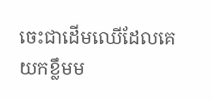ចេះជាដើមឈើដែលគេយកខ្លឹមម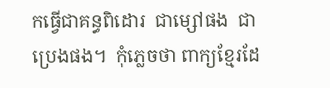កធ្វើជាគន្ធពិដោរ  ជាម្សៅផង  ជាប្រេងផង។  កុំភ្លេចថា ពាក្យខ្មែរដែ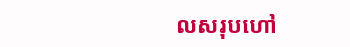លសរុបហៅ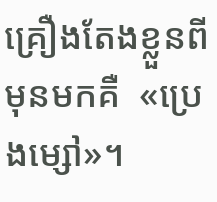គ្រឿងតែងខ្លួនពីមុនមកគឺ  «ប្រេងម្សៅ»។